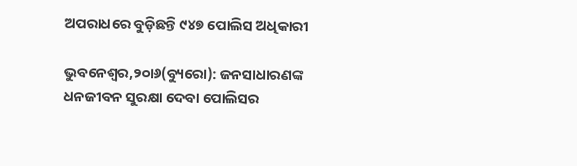ଅପରାଧରେ ବୁଡ଼ିଛନ୍ତି ୯୪୭ ପୋଲିସ ଅଧିକାରୀ

ଭୁବନେଶ୍ୱର,୨୦ା୬(ବ୍ୟୁରୋ): ଜନସାଧାରଣଙ୍କ ଧନଜୀବନ ସୁରକ୍ଷା ଦେବା ପୋଲିସର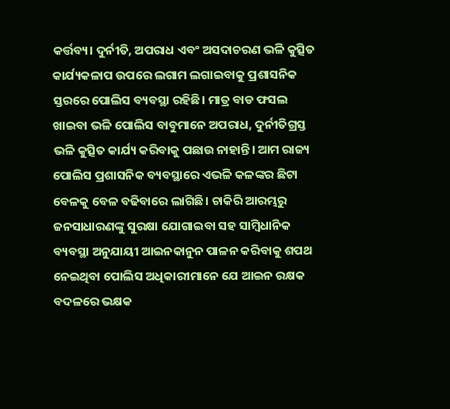କର୍ତ୍ତବ୍ୟ। ଦୁର୍ନୀତି, ଅପରାଧ ଏବଂ ଅସଦାଚରଣ ଭଳି କୁତ୍ସିତ କାର୍ଯ୍ୟକଳାପ ଉପରେ ଲଗାମ ଲଗାଇବାକୁ ପ୍ରଶାସନିକ ସ୍ତରରେ ପୋଲିସ ବ୍ୟବସ୍ଥା ରହିଛି। ମାତ୍ର ବାଡ ଫସଲ ଖାଇବା ଭଳି ପୋଲିସ ବାବୁମାନେ ଅପରାଧ, ଦୁର୍ନୀତିଗ୍ରସ୍ତ ଭଳି କୁତ୍ସିତ କାର୍ଯ୍ୟ କରିବାକୁ ପଛାଉ ନାହାନ୍ତି। ଆମ ରାଜ୍ୟ ପୋଲିସ ପ୍ରଶାସନିକ ବ୍ୟବସ୍ଥାରେ ଏଭଳି କଳଙ୍କର ଛିଟା ବେଳକୁ ବେଳ ବଢିବାରେ ଲାଗିଛି। ଚାକିରି ଆରମ୍ଭରୁ ଜନସାଧାରଣଙ୍କୁ ସୁରକ୍ଷା ଯୋଗାଇବା ସହ ସାମ୍ବିଧାନିକ ବ୍ୟବସ୍ଥା ଅନୁଯାୟୀ ଆଇନକାନୁନ ପାଳନ କରିବାକୁ ଶପଥ ନେଇଥିବା ପୋଲିସ ଅଧିକାରୀମାନେ ଯେ ଆଇନ ରକ୍ଷକ ବଦଳରେ ଭକ୍ଷକ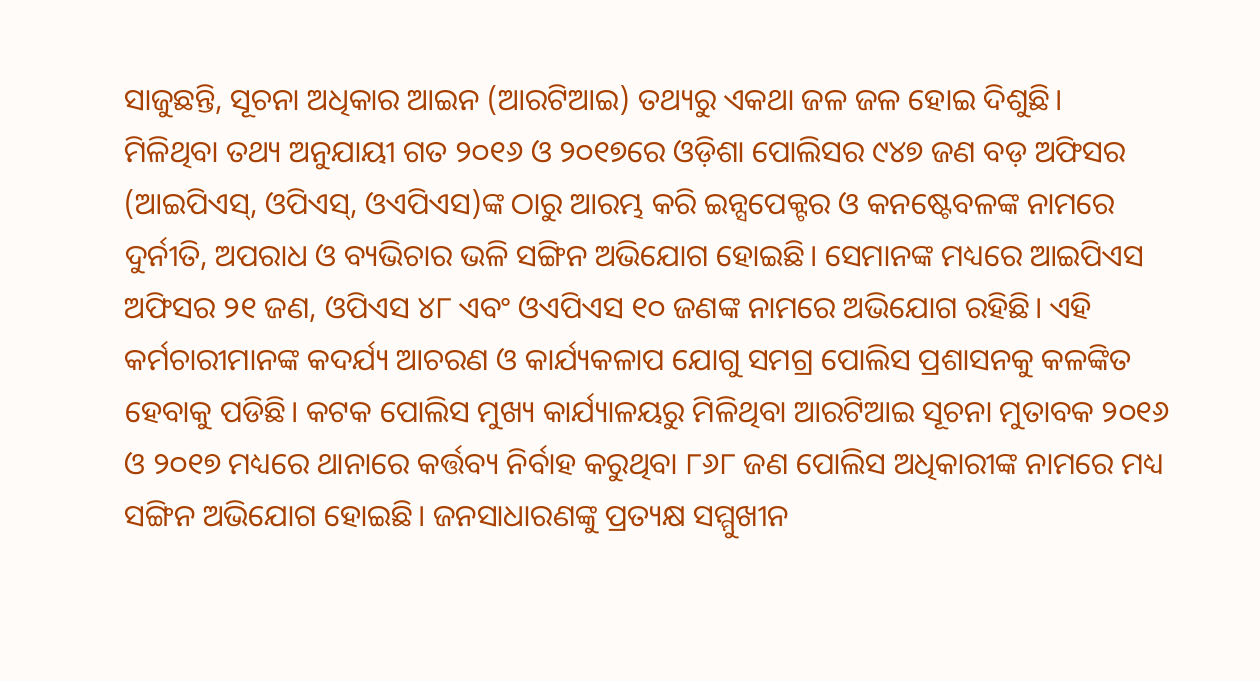ସାଜୁଛନ୍ତି, ସୂଚନା ଅଧିକାର ଆଇନ (ଆରଟିଆଇ) ତଥ୍ୟରୁ ଏକଥା ଜଳ ଜଳ ହୋଇ ଦିଶୁଛି।
ମିଳିଥିବା ତଥ୍ୟ ଅନୁଯାୟୀ ଗତ ୨୦୧୬ ଓ ୨୦୧୭ରେ ଓଡ଼ିଶା ପୋଲିସର ୯୪୭ ଜଣ ବଡ଼ ଅଫିସର (ଆଇପିଏସ୍‌, ଓପିଏସ୍‌, ଓଏପିଏସ)ଙ୍କ ଠାରୁ ଆରମ୍ଭ କରି ଇନ୍ସପେକ୍ଟର ଓ କନଷ୍ଟେବଳଙ୍କ ନାମରେ ଦୁର୍ନୀତି, ଅପରାଧ ଓ ବ୍ୟଭିଚାର ଭଳି ସଙ୍ଗିନ ଅଭିଯୋଗ ହୋଇଛି। ସେମାନଙ୍କ ମଧ୍ୟରେ ଆଇପିଏସ ଅଫିସର ୨୧ ଜଣ, ଓପିଏସ ୪୮ ଏବଂ ଓଏପିଏସ ୧୦ ଜଣଙ୍କ ନାମରେ ଅଭିଯୋଗ ରହିଛି। ଏହି କର୍ମଚାରୀମାନଙ୍କ କଦର୍ଯ୍ୟ ଆଚରଣ ଓ କାର୍ଯ୍ୟକଳାପ ଯୋଗୁ ସମଗ୍ର ପୋଲିସ ପ୍ରଶାସନକୁ କଳଙ୍କିତ ହେବାକୁ ପଡିଛି। କଟକ ପୋଲିସ ମୁଖ୍ୟ କାର୍ଯ୍ୟାଳୟରୁ ମିଳିଥିବା ଆରଟିଆଇ ସୂଚନା ମୁତାବକ ୨୦୧୬ ଓ ୨୦୧୭ ମଧ୍ୟରେ ଥାନାରେ କର୍ତ୍ତବ୍ୟ ନିର୍ବାହ କରୁଥିବା ୮୬୮ ଜଣ ପୋଲିସ ଅଧିକାରୀଙ୍କ ନାମରେ ମଧ୍ୟ ସଙ୍ଗିନ ଅଭିଯୋଗ ହୋଇଛି। ଜନସାଧାରଣଙ୍କୁ ପ୍ରତ୍ୟକ୍ଷ ସମ୍ମୁଖୀନ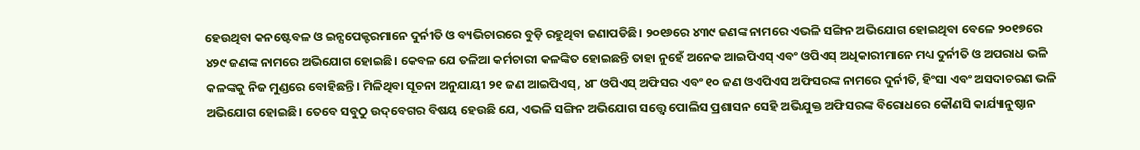ହେଉଥିବା କନଷ୍ଟେବଳ ଓ ଇନ୍ସପେକ୍ଟରମାନେ ଦୁର୍ନୀତି ଓ ବ୍ୟଭିଚାରରେ ବୁଡ଼ି ରହୁଥିବା ଜଣାପଡିଛି। ୨୦୧୬ରେ ୪୩୯ ଜଣଙ୍କ ନାମରେ ଏଭଳି ସଙ୍ଗିନ ଅଭିଯୋଗ ହୋଇଥିବା ବେଳେ ୨୦୧୭ରେ ୪୨୯ ଜଣଙ୍କ ନାମରେ ଅଭିଯୋଗ ହୋଇଛି। କେବଳ ଯେ ତଳିଆ କର୍ମଚାରୀ କଳଙ୍କିତ ହୋଇଛନ୍ତି ତାହା ନୁହେଁ ଅନେକ ଆଇପିଏସ୍‌ ଏବଂ ଓପିଏସ୍‌ ଅଧିକାରୀମାନେ ମଧ୍ୟ ଦୁର୍ନୀତି ଓ ଅପରାଧ ଭଳି କଳଙ୍କକୁ ନିଜ ମୁଣ୍ଡରେ ବୋହିଛନ୍ତି। ମିଳିଥିବା ସୂଚନା ଅନୁଯାୟୀ ୨୧ ଜଣ ଆଇପିଏସ୍‌, ୪୮ ଓପିଏସ୍‌ ଅଫିସର ଏବଂ ୧୦ ଜଣ ଓଏପିଏସ ଅଫିସରଙ୍କ ନାମରେ ଦୁର୍ନୀତି, ହିଂସା ଏବଂ ଅସଦାଚରଣ ଭଳି ଅଭିଯୋଗ ହୋଇଛି। ତେବେ ସବୁଠୁ ଉଦ୍‌ବେଗର ବିଷୟ ହେଉଛି ଯେ, ଏଭଳି ସଙ୍ଗିନ ଅଭିଯୋଗ ସତ୍ତ୍ୱେ ପୋଲିସ ପ୍ରଶାସନ ସେହି ଅଭିଯୁକ୍ତ ଅଫିସରଙ୍କ ବିରୋଧରେ କୌଣସି କାର୍ଯ୍ୟାନୁଷ୍ଠାନ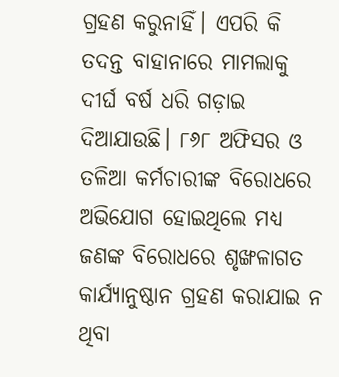ଗ୍ରହଣ କରୁନାହିଁ। ଏପରି କି ତଦନ୍ତ ବାହାନାରେ ମାମଲାକୁ ଦୀର୍ଘ ବର୍ଷ ଧରି ଗଡ଼ାଇ ଦିଆଯାଉଛି। ୮୬୮ ଅଫିସର ଓ ତଳିଆ କର୍ମଚାରୀଙ୍କ ବିରୋଧରେ ଅଭିଯୋଗ ହୋଇଥିଲେ ମଧ୍ୟ ଜଣଙ୍କ ବିରୋଧରେ ଶୃଙ୍ଖଳାଗତ କାର୍ଯ୍ୟାନୁଷ୍ଠାନ ଗ୍ରହଣ କରାଯାଇ ନ ଥିବା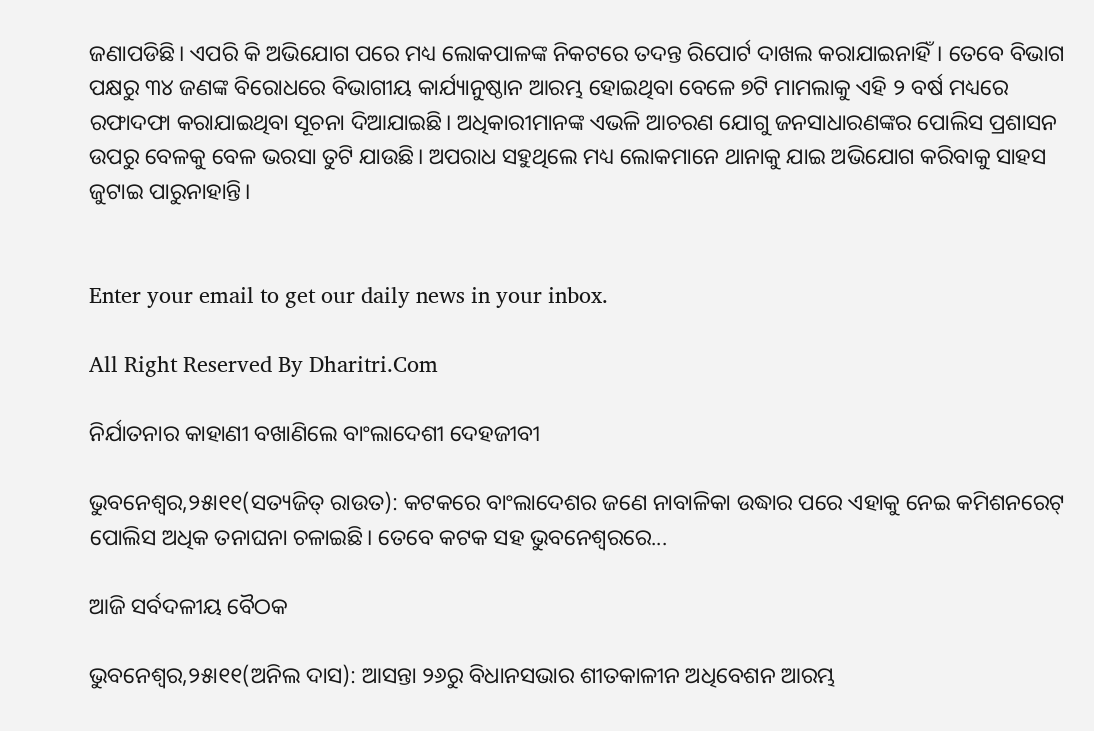ଜଣାପଡିଛି। ଏପରି କି ଅଭିଯୋଗ ପରେ ମଧ୍ୟ ଲୋକପାଳଙ୍କ ନିକଟରେ ତଦନ୍ତ ରିପୋର୍ଟ ଦାଖଲ କରାଯାଇନାହିଁ। ତେବେ ବିଭାଗ ପକ୍ଷରୁ ୩୪ ଜଣଙ୍କ ବିରୋଧରେ ବିଭାଗୀୟ କାର୍ଯ୍ୟାନୁଷ୍ଠାନ ଆରମ୍ଭ ହୋଇଥିବା ବେଳେ ୭ଟି ମାମଲାକୁ ଏହି ୨ ବର୍ଷ ମଧ୍ୟରେ ରଫାଦଫା କରାଯାଇଥିବା ସୂଚନା ଦିଆଯାଇଛି। ଅଧିକାରୀମାନଙ୍କ ଏଭଳି ଆଚରଣ ଯୋଗୁ ଜନସାଧାରଣଙ୍କର ପୋଲିସ ପ୍ରଶାସନ ଉପରୁ ବେଳକୁ ବେଳ ଭରସା ତୁଟି ଯାଉଛି। ଅପରାଧ ସହୁଥିଲେ ମଧ୍ୟ ଲୋକମାନେ ଥାନାକୁ ଯାଇ ଅଭିଯୋଗ କରିବାକୁ ସାହସ ଜୁଟାଇ ପାରୁନାହାନ୍ତି।


Enter your email to get our daily news in your inbox.

All Right Reserved By Dharitri.Com

ନିର୍ଯାତନାର କାହାଣୀ ବଖାଣିଲେ ବାଂଲାଦେଶୀ ଦେହଜୀବୀ

ଭୁବନେଶ୍ୱର,୨୫ା୧୧(ସତ୍ୟଜିତ୍‌ ରାଉତ): କଟକରେ ବାଂଲାଦେଶର ଜଣେ ନାବାଳିକା ଉଦ୍ଧାର ପରେ ଏହାକୁ ନେଇ କମିଶନରେଟ୍‌ ପୋଲିସ ଅଧିକ ତନାଘନା ଚଳାଇଛି। ତେବେ କଟକ ସହ ଭୁବନେଶ୍ୱରରେ...

ଆଜି ସର୍ବଦଳୀୟ ବୈଠକ

ଭୁବନେଶ୍ୱର,୨୫ା୧୧(ଅନିଲ ଦାସ): ଆସନ୍ତା ୨୬ରୁ ବିଧାନସଭାର ଶୀତକାଳୀନ ଅଧିବେଶନ ଆରମ୍ଭ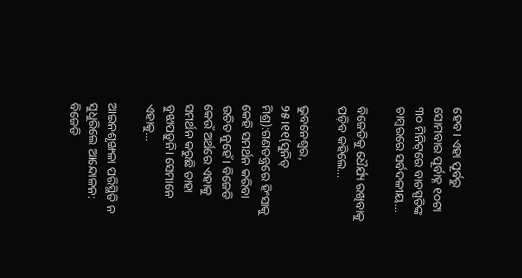ହେବ। ଏହା ପୂର୍ବରୁ ସୋମବାର ପୂର୍ବାହ୍ନ ୧୦ଟା ୩୦ ମିନିଟ୍‌ରେ ବାଚସ୍ପତିଙ୍କ ଚାମ୍ବରରେ ସର୍ବଦଳୀୟ...

ବିଜେଡିକୁ ଧୈର୍ଯ୍ୟ ରଖିବାକୁ ପଡ଼ିବ କହିଲେ…

ଭୁବନେଶ୍ୱର, ୨୫।୧୧(ସୁନିତ୍‌ ମିଶ୍ର):ଗଣତନ୍ତ୍ରରେ ହିଂସାକୁ କେହି ସମର୍ଥନ କରିବା ଉଚିତ ନୁହେଁ। ବିଜେଡି କେଉଁ ଅର୍ଥରେ ଏହାକୁ ସମର୍ଥନ କରୁଛି ତାହା ବୁଝାପଡ଼ୁନି। ସେମାନେ ଏହାକୁ...

ଆଇନଶୃଙ୍ଖଳା ପରିସ୍ଥିତି ନ ସୁଧୁରିଲେ ଆନ୍ଦୋଳନ: ବିଜେଡି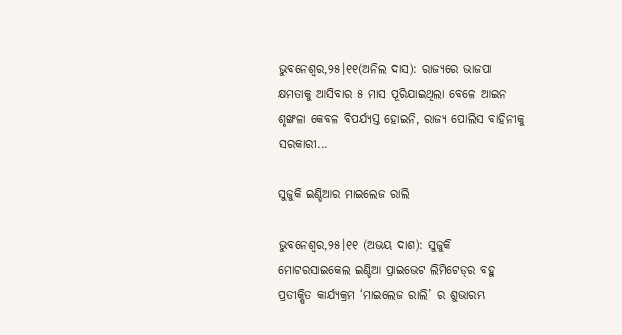ଭୁବନେଶ୍ୱର,୨୫।୧୧(ଅନିଲ ଦାସ): ରାଜ୍ୟରେ ଭାଜପା କ୍ଷମତାକୁ ଆସିବାର ୫ ମାସ ପୂରିଯାଇଥିଲା ବେଳେ ଆଇନ ଶୃଙ୍ଖଳା କେବଳ ବିପର୍ଯ୍ୟସ୍ତ ହୋଇନି, ରାଜ୍ୟ ପୋଲିସ ବାହିନୀକୁ ସରକାରୀ...

ସୁଜୁକି ଇଣ୍ଡିଆର ମାଇଲେଜ ରାଲି

ଭୁବନେଶ୍ୱର,୨୫।୧୧ (ଅଭୟ ଦାଶ): ସୁଜୁକି ମୋଟରସାଇକେଲ ଇଣ୍ଡିଆ ପ୍ରାଇଭେଟ ଲିମିଟେଡ୍‌ର ବହୁ ପ୍ରତୀକ୍ଷିତ କାର୍ଯ୍ୟକ୍ରମ ‘ମାଇଲେଜ ରାଲି’ ର ଶୁଭାରମ୍ଭ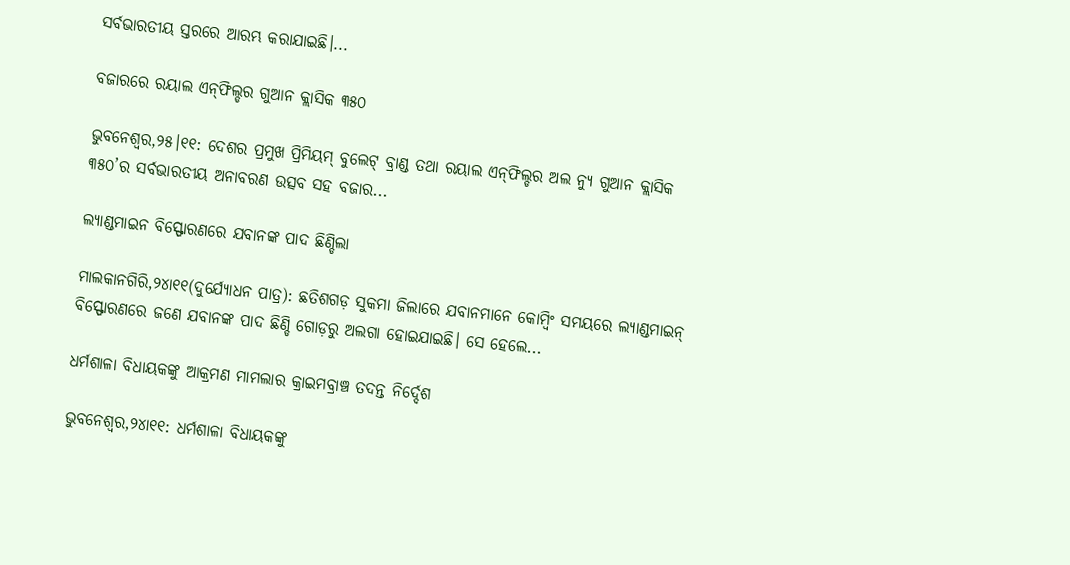ସର୍ବଭାରତୀୟ ସ୍ତରରେ ଆରମ୍ଭ କରାଯାଇଛି।...

ବଜାରରେ ରୟାଲ ଏନ୍‌ଫିଲ୍ଡର ଗୁଆନ କ୍ଲାସିକ ୩୫୦

ଭୁବନେଶ୍ୱର,୨୫।୧୧: ଦେଶର ପ୍ରମୁଖ ପ୍ରିମିୟମ୍‌ ବୁଲେଟ୍‌ ବ୍ରାଣ୍ଡ ତଥା ରୟାଲ ଏନ୍‌ଫିଲ୍ଡର ଅଲ ନ୍ୟୁ ଗୁଆନ କ୍ଲାସିକ ୩୫୦’ର ସର୍ବଭାରତୀୟ ଅନାବରଣ ଉତ୍ସବ ସହ ବଜାର...

ଲ୍ୟାଣ୍ଡମାଇନ ବିସ୍ଫୋରଣରେ ଯବାନଙ୍କ ପାଦ ଛିଣ୍ଡିଲା

ମାଲକାନଗିରି,୨୪ା୧୧(ଦୁର୍ଯ୍ୟୋଧନ ପାତ୍ର): ଛତିଶଗଡ଼ ସୁକମା ଜିଲାରେ ଯବାନମାନେ କୋମ୍ବିଂ ସମୟରେ ଲ୍ୟାଣ୍ଡମାଇନ୍‌ ବିସ୍ଫୋରଣରେ ଜଣେ ଯବାନଙ୍କ ପାଦ ଛିଣ୍ଡି ଗୋଡ଼ରୁ ଅଲଗା ହୋଇଯାଇଛି। ସେ ହେଲେ...

ଧର୍ମଶାଳା ବିଧାୟକଙ୍କୁ ଆକ୍ରମଣ ମାମଲାର କ୍ରାଇମବ୍ରାଞ୍ଚ ତଦନ୍ତ ନିର୍ଦ୍ଦେଶ

ଭୁବନେଶ୍ୱର,୨୪ା୧୧: ଧର୍ମଶାଳା ବିଧାୟକଙ୍କୁ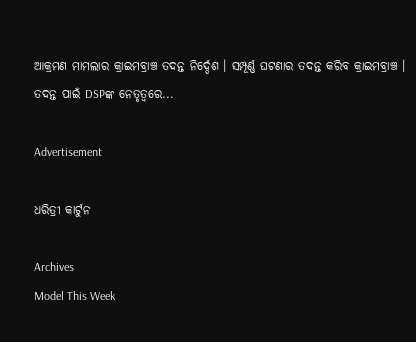ଆକ୍ରମଣ ମାମଲାର କ୍ରାଇମବ୍ରାଞ୍ଚ ତଦନ୍ତ ନିର୍ଦ୍ଦେଶ । ସମ୍ପୂର୍ଣ୍ଣ ଘଟଣାର ତଦନ୍ତ କରିବ କ୍ରାଇମବ୍ରାଞ୍ଚ । ତଦନ୍ତ ପାଇଁ DSPଙ୍କ ନେତୃତ୍ୱରେ...

Advertisement

ଧରିତ୍ରୀ କାର୍ଟୁନ

Archives
Model This Week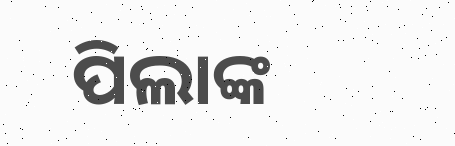ପିଲାଙ୍କ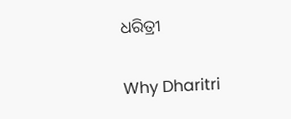ଧରିତ୍ରୀ

Why Dharitri